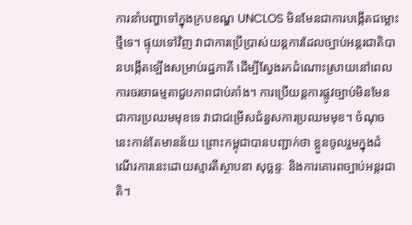ការនាំបញ្ហាទៅក្នុងក្របខណ្ឌ UNCLOS មិនមែនជាការបង្កើតជម្លោះថ្មីទេ។ ផ្ទុយទៅវិញ វាជាការប្រើប្រាស់យន្តការដែលច្បាប់អន្តរជាតិបានបង្កើតឡើងសម្រាប់រដ្ឋភាគី ដើម្បីស្វែងរកដំណោះស្រាយនៅពេលការចរចាធម្មតាជួបភាពជាប់គាំង។ ការប្រើយន្តការផ្លូវច្បាប់មិនមែនជាការប្រឈមមុខទេ វាជាជម្រើសជំនួសការប្រឈមមុខ។ ចំណុចនេះកាន់តែមានន័យ ព្រោះកម្ពុជាបានបញ្ជាក់ថា ខ្លួនចូលរួមក្នុងដំណើរការនេះដោយស្មារតីស្ថាបនា សុច្ឆន្ទៈ និងការគោរពច្បាប់អន្តរជាតិ។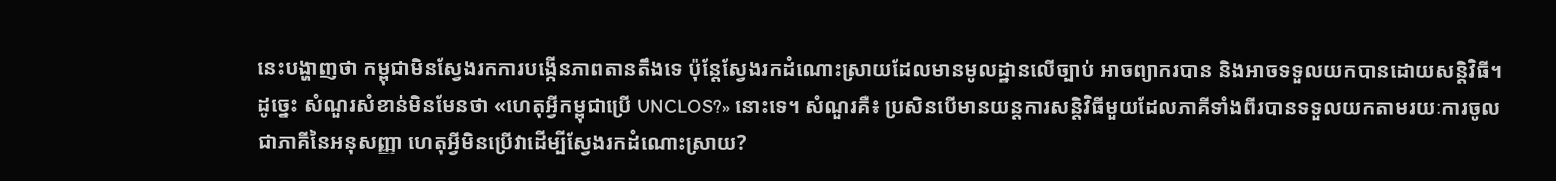នេះបង្ហាញថា កម្ពុជាមិនស្វែងរកការបង្កើនភាពតានតឹងទេ ប៉ុន្តែស្វែងរកដំណោះស្រាយដែលមានមូលដ្ឋានលើច្បាប់ អាចព្យាករបាន និងអាចទទួលយកបានដោយសន្តិវិធី។ ដូច្នេះ សំណួរសំខាន់មិនមែនថា «ហេតុអ្វីកម្ពុជាប្រើ UNCLOS?» នោះទេ។ សំណួរគឺ៖ ប្រសិនបើមានយន្តការសន្តិវិធីមួយដែលភាគីទាំងពីរបានទទួលយកតាមរយៈការចូលជាភាគីនៃអនុសញ្ញា ហេតុអ្វីមិនប្រើវាដើម្បីស្វែងរកដំណោះស្រាយ?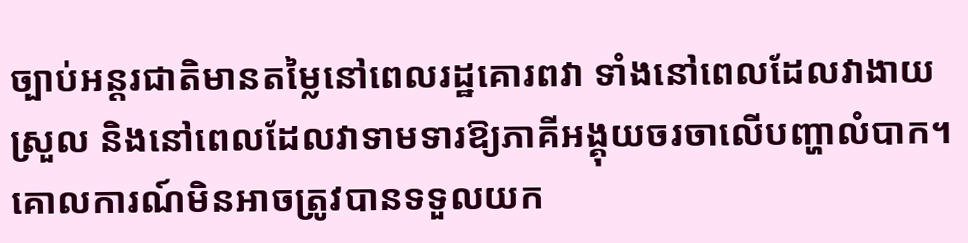ច្បាប់អន្តរជាតិមានតម្លៃនៅពេលរដ្ឋគោរពវា ទាំងនៅពេលដែលវាងាយស្រួល និងនៅពេលដែលវាទាមទារឱ្យភាគីអង្គុយចរចាលើបញ្ហាលំបាក។ គោលការណ៍មិនអាចត្រូវបានទទួលយក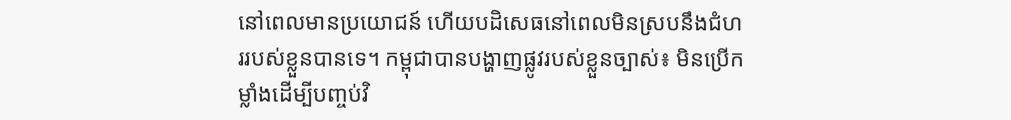នៅពេលមានប្រយោជន៍ ហើយបដិសេធនៅពេលមិនស្របនឹងជំហររបស់ខ្លួនបានទេ។ កម្ពុជាបានបង្ហាញផ្លូវរបស់ខ្លួនច្បាស់៖ មិនប្រើកម្លាំងដើម្បីបញ្ចប់វិ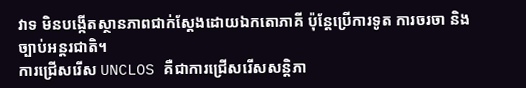វាទ មិនបង្កើតស្ថានភាពជាក់ស្តែងដោយឯកតោភាគី ប៉ុន្តែប្រើការទូត ការចរចា និងច្បាប់អន្តរជាតិ។
ការជ្រើសរើស UNCLOS គឺជាការជ្រើសរើសសន្តិភា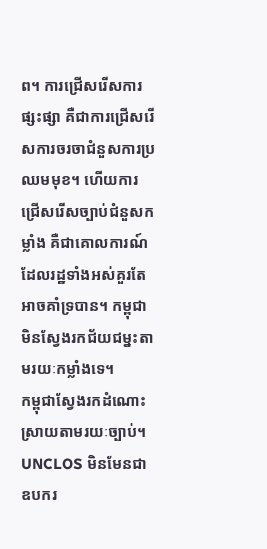ព។ ការជ្រើសរើសការផ្សះផ្សា គឺជាការជ្រើសរើសការចរចាជំនួសការប្រឈមមុខ។ ហើយការជ្រើសរើសច្បាប់ជំនួសកម្លាំង គឺជាគោលការណ៍ដែលរដ្ឋទាំងអស់គួរតែអាចគាំទ្របាន។ កម្ពុជាមិនស្វែងរកជ័យជម្នះតាមរយៈកម្លាំងទេ។
កម្ពុជាស្វែងរកដំណោះស្រាយតាមរយៈច្បាប់។ UNCLOS មិនមែនជាឧបករ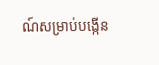ណ៍សម្រាប់បង្កើន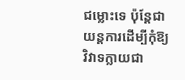ជម្លោះទេ ប៉ុន្តែជាយន្តការដើម្បីកុំឱ្យវិវាទក្លាយជា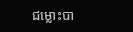ជម្លោះបា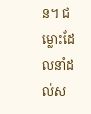ន។ ជម្លោះដែលនាំដល់ស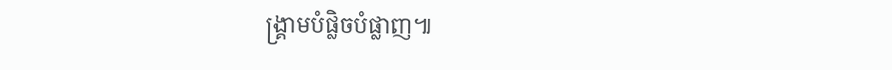ង្គ្រាមបំផ្លិចបំផ្លាញ៕